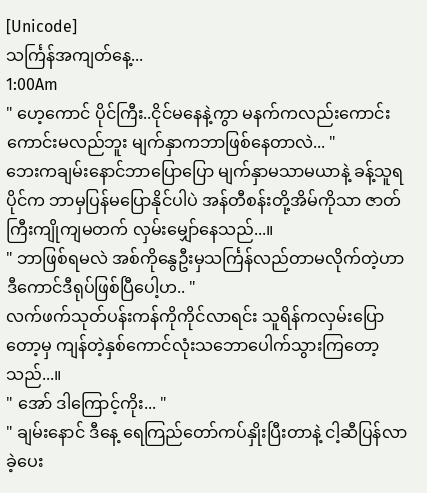[Unicode]
သင်္ကြန်အကျတ်နေ့...
1:00Am
" ဟေ့ကောင် ပိုင်ကြီး..ငိုင်မနေနဲ့ကွာ မနက်ကလည်းကောင်းကောင်းမလည်ဘူး မျက်နှာကဘာဖြစ်နေတာလဲ... "
ဘေးကချမ်းနောင်ဘာပြောပြော မျက်နှာမသာမယာနဲ့ ခန့်သူရပိုင်က ဘာမှပြန်မပြောနိုင်ပါပဲ အန်တီစန်းတို့အိမ်ကိုသာ ဇာတ်ကြီးကျိုကျမတက် လှမ်းမျှော်နေသည်...။
" ဘာဖြစ်ရမလဲ အစ်ကိုနွေဦးမှသင်္ကြန်လည်တာမလိုက်တဲ့ဟာ ဒီကောင်ဒီရုပ်ဖြစ်ပြီပေါ့ဟ.. "
လက်ဖက်သုတ်ပန်းကန်ကိုကိုင်လာရင်း သူရိန်ကလှမ်းပြောတော့မှ ကျန်တဲ့နှစ်ကောင်လုံးသဘောပေါက်သွားကြတော့သည်...။
" အော် ဒါကြောင့်ကိုး... "
" ချမ်းနောင် ဒီနေ့ ရေကြည်တော်ကပ်နှိုးပြီးတာနဲ့ ငါ့ဆီပြန်လာခဲ့ပေး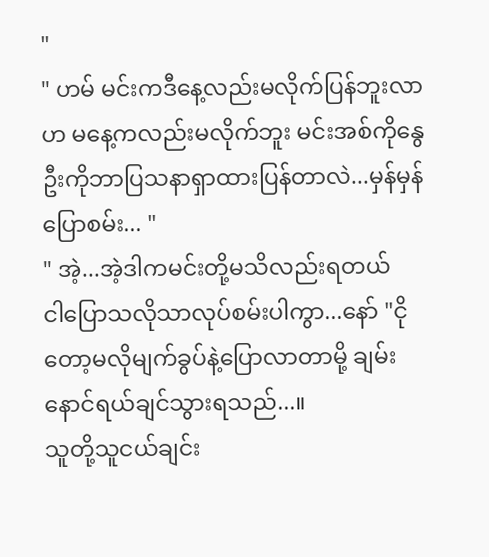"
" ဟမ် မင်းကဒီနေ့လည်းမလိုက်ပြန်ဘူးလာဟ မနေ့ကလည်းမလိုက်ဘူး မင်းအစ်ကိုနွေဦးကိုဘာပြသနာရှာထားပြန်တာလဲ...မှန်မှန်ပြောစမ်း... "
" အဲ့...အဲ့ဒါကမင်းတို့မသိလည်းရတယ်
ငါပြောသလိုသာလုပ်စမ်းပါကွာ...နော် "ငိုတော့မလိုမျက်ခွပ်နဲ့ပြောလာတာမို့ ချမ်းနောင်ရယ်ချင်သွားရသည်...။
သူတို့သူငယ်ချင်း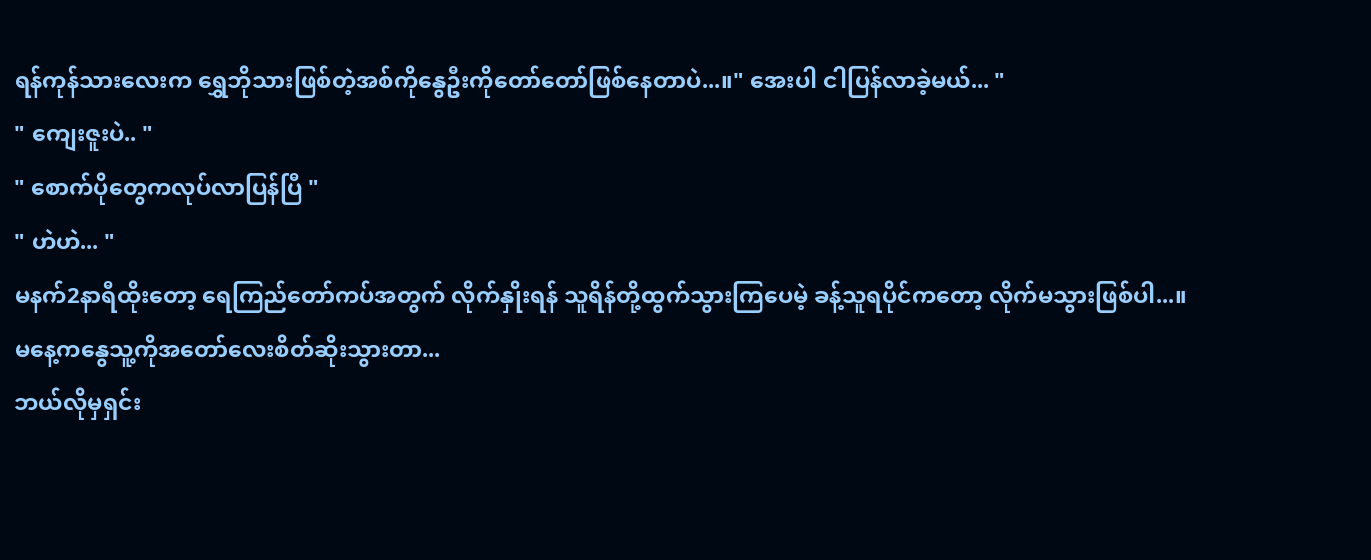ရန်ကုန်သားလေးက ရွှေဘိုသားဖြစ်တဲ့အစ်ကိုနွေဦးကိုတော်တော်ဖြစ်နေတာပဲ...။" အေးပါ ငါပြန်လာခဲ့မယ်... "
" ကျေးဇူးပဲ.. "
" စောက်ပိုတွေကလုပ်လာပြန်ပြီ "
" ဟဲဟဲ... "
မနက်2နာရီထိုးတော့ ရေကြည်တော်ကပ်အတွက် လိုက်နှိုးရန် သူရိန်တို့ထွက်သွားကြပေမဲ့ ခန့်သူရပိုင်ကတော့ လိုက်မသွားဖြစ်ပါ...။
မနေ့ကနွေသူ့ကိုအတော်လေးစိတ်ဆိုးသွားတာ...
ဘယ်လိုမှရှင်း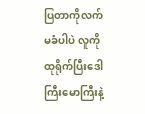ပြတာကိုလက်မခံပါပဲ လူကိုထုရိုက်ပြီးဒေါကြီးမောကြီးနဲ့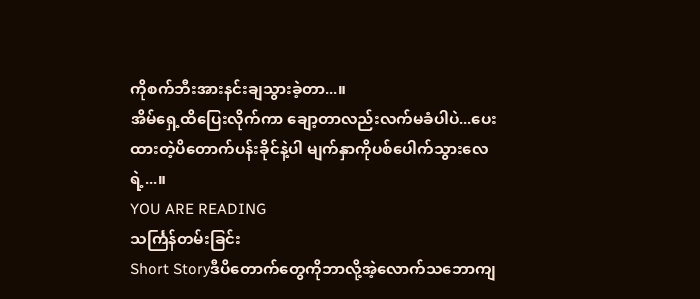ကိုစက်ဘီးအားနင်းချသွားခဲ့တာ...။
အိမ်ရှေ့ထိပြေးလိုက်ကာ ချော့တာလည်းလက်မခံပါပဲ...ပေးထားတဲ့ပိတောက်ပန်းခိုင်နဲ့ပါ မျက်နှာကိုပစ်ပေါက်သွားလေရဲ့...။
YOU ARE READING
သင်္ကြန်တမ်းခြင်း
Short Storyဒီပိတောက်တွေကိုဘာလို့အဲ့လောက်သဘောကျ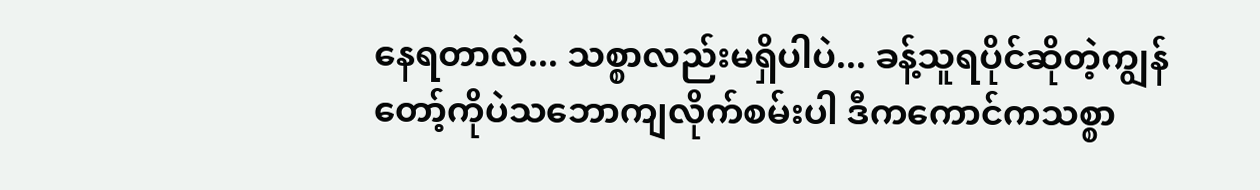နေရတာလဲ... သစ္စာလည်းမရှိပါပဲ... ခန့်သူရပိုင်ဆိုတဲ့ကျွန်တော့်ကိုပဲသဘောကျလိုက်စမ်းပါ ဒီကကောင်ကသစ္စာ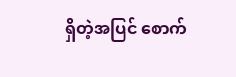ရှိတဲ့အပြင် စောက်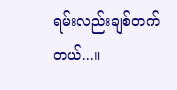ရမ်းလည်းချစ်တက်တယ်...။